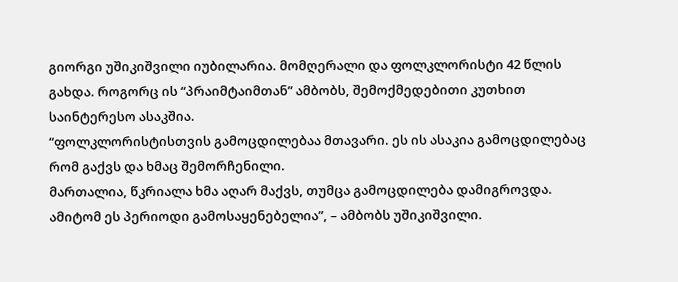გიორგი უშიკიშვილი იუბილარია. მომღერალი და ფოლკლორისტი 42 წლის გახდა. როგორც ის “პრაიმტაიმთან” ამბობს, შემოქმედებითი კუთხით საინტერესო ასაკშია.
“ფოლკლორისტისთვის გამოცდილებაა მთავარი. ეს ის ასაკია გამოცდილებაც რომ გაქვს და ხმაც შემორჩენილი.
მართალია, წკრიალა ხმა აღარ მაქვს, თუმცა გამოცდილება დამიგროვდა. ამიტომ ეს პერიოდი გამოსაყენებელია”, – ამბობს უშიკიშვილი.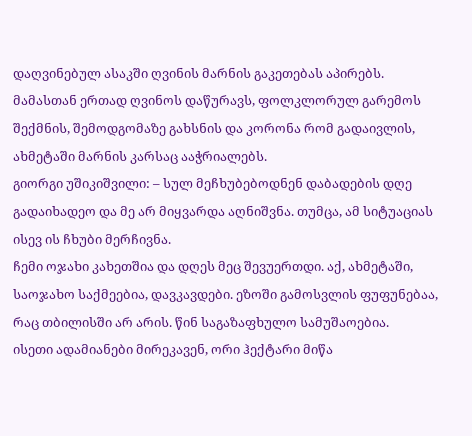დაღვინებულ ასაკში ღვინის მარნის გაკეთებას აპირებს.
მამასთან ერთად ღვინოს დაწურავს, ფოლკლორულ გარემოს შექმნის, შემოდგომაზე გახსნის და კორონა რომ გადაივლის, ახმეტაში მარნის კარსაც ააჭრიალებს.
გიორგი უშიკიშვილი: – სულ მეჩხუბებოდნენ დაბადების დღე გადაიხადეო და მე არ მიყვარდა აღნიშვნა. თუმცა, ამ სიტუაციას ისევ ის ჩხუბი მერჩივნა.
ჩემი ოჯახი კახეთშია და დღეს მეც შევუერთდი. აქ, ახმეტაში, საოჯახო საქმეებია, დავკავდები. ეზოში გამოსვლის ფუფუნებაა, რაც თბილისში არ არის. წინ საგაზაფხულო სამუშაოებია.
ისეთი ადამიანები მირეკავენ, ორი ჰექტარი მიწა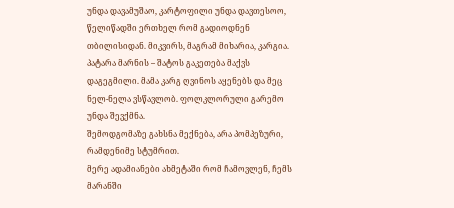უნდა დავამუშაო, კარტოფილი უნდა დავთესოო, წელიწადში ერთხელ რომ გადიოდნენ თბილისიდან. მიკვირს, მაგრამ მიხარია, კარგია.
პატარა მარნის – შატოს გაკეთება მაქვს დაგეგმილი. მამა კარგ ღვინოს აყენებს და მეც ნელ-ნელა ვსწავლობ. ფოლკლორული გარემო უნდა შევქმნა.
შემოდგომაზე გახსნა მექნება, არა პომპეზური, რამდენიმე სტუმრით.
მერე ადამიანები ახმეტაში რომ ჩამოვლენ, ჩემს მარანში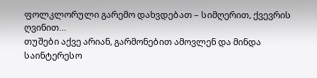ფოლკლორული გარემო დახვდებათ – სიმღერით, ქვევრის ღვინით…
თუშები აქვე არიან, გარმონებით ამოვლენ და მინდა საინტერესო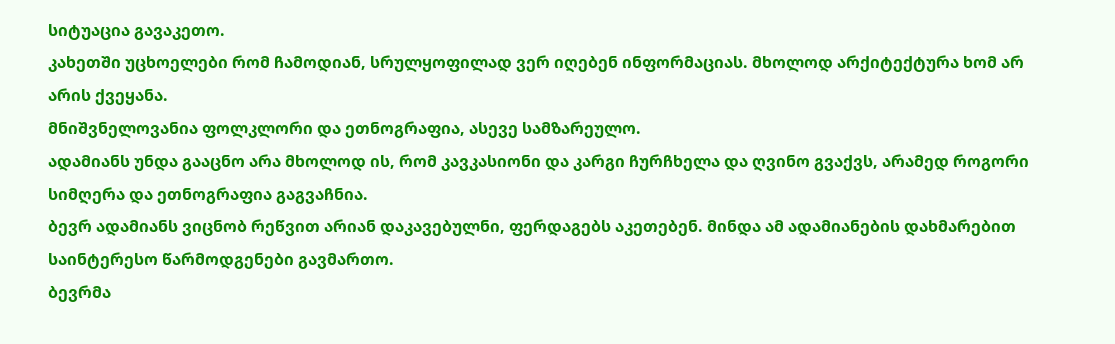სიტუაცია გავაკეთო.
კახეთში უცხოელები რომ ჩამოდიან, სრულყოფილად ვერ იღებენ ინფორმაციას. მხოლოდ არქიტექტურა ხომ არ არის ქვეყანა.
მნიშვნელოვანია ფოლკლორი და ეთნოგრაფია, ასევე სამზარეულო.
ადამიანს უნდა გააცნო არა მხოლოდ ის, რომ კავკასიონი და კარგი ჩურჩხელა და ღვინო გვაქვს, არამედ როგორი სიმღერა და ეთნოგრაფია გაგვაჩნია.
ბევრ ადამიანს ვიცნობ რეწვით არიან დაკავებულნი, ფერდაგებს აკეთებენ. მინდა ამ ადამიანების დახმარებით საინტერესო წარმოდგენები გავმართო.
ბევრმა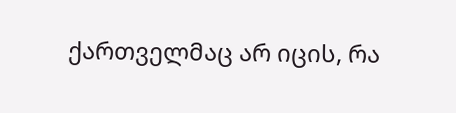ქართველმაც არ იცის, რა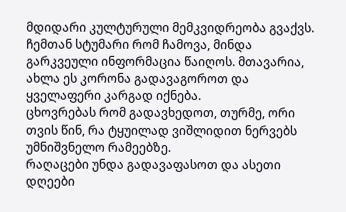მდიდარი კულტურული მემკვიდრეობა გვაქვს.
ჩემთან სტუმარი რომ ჩამოვა, მინდა გარკვეული ინფორმაცია წაიღოს. მთავარია, ახლა ეს კორონა გადავაგოროთ და ყველაფერი კარგად იქნება.
ცხოვრებას რომ გადავხედოთ, თურმე, ორი თვის წინ, რა ტყუილად ვიშლიდით ნერვებს უმნიშვნელო რამეებზე.
რაღაცები უნდა გადავაფასოთ და ასეთი დღეები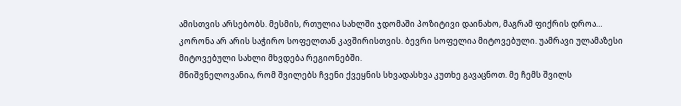ამისთვის არსებობს. მესმის, რთულია სახლში ჯდომაში პოზიტივი დაინახო, მაგრამ ფიქრის დროა…
კორონა არ არის საჭირო სოფელთან კავშირისთვის. ბევრი სოფელია მიტოვებული. უამრავი ულამაზესი მიტოვებული სახლი მხვდება რეგიონებში.
მნიშვნელოვანია, რომ შვილებს ჩვენი ქვეყნის სხვადასხვა კუთხე გავაცნოთ. მე ჩემს შვილს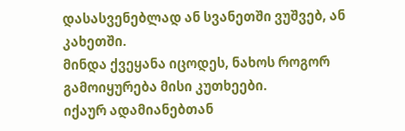დასასვენებლად ან სვანეთში ვუშვებ, ან კახეთში.
მინდა ქვეყანა იცოდეს, ნახოს როგორ გამოიყურება მისი კუთხეები.
იქაურ ადამიანებთან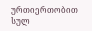ურთიერთობით სულ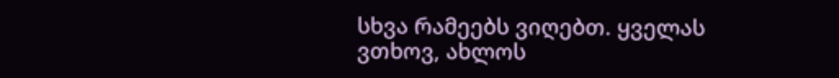სხვა რამეებს ვიღებთ. ყველას ვთხოვ, ახლოს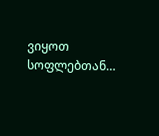ვიყოთ სოფლებთან…